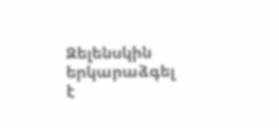Զելենսկին երկարաձգել է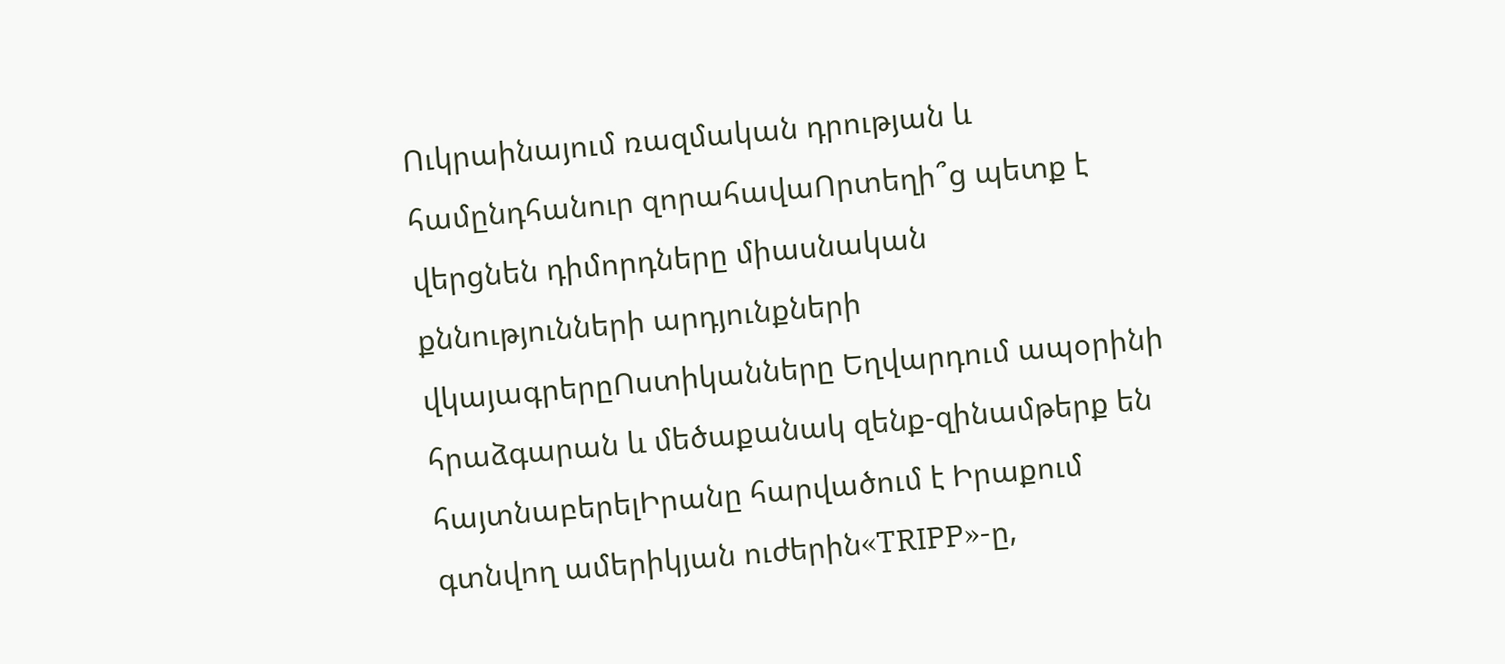Ուկրաինայում ռազմական դրության և համընդհանուր զորահավաՈրտեղի՞ց պետք է վերցնեն դիմորդները միասնական քննությունների արդյունքների վկայագրերըՈստիկանները Եղվարդում ապօրինի հրաձգարան և մեծաքանակ զենք-զինամթերք են հայտնաբերելԻրանը հարվածում է Իրաքում գտնվող ամերիկյան ուժերին«TRIPP»-ը,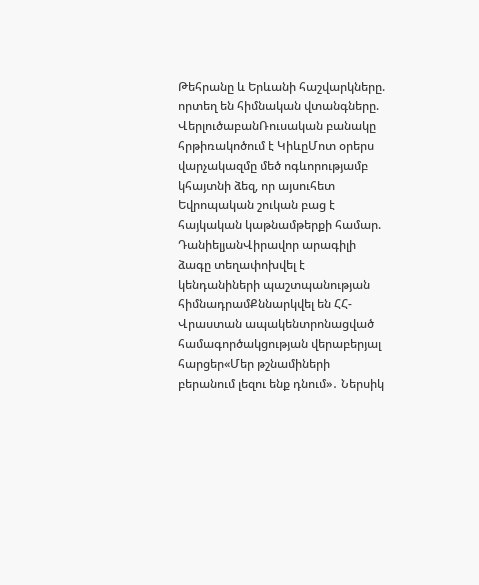Թեհրանը և Երևանի հաշվարկները. որտեղ են հիմնական վտանգները. ՎերլուծաբանՌուսական բանակը հրթիռակոծում է ԿիևըՄոտ օրերս վարչակազմը մեծ ոգևորությամբ կհայտնի ձեզ, որ այսուհետ Եվրոպական շուկան բաց է հայկական կաթնամթերքի համար. ԴանիելյանՎիրավոր արագիլի ձագը տեղափոխվել է կենդանիների պաշտպանության հիմնադրամՔննարկվել են ՀՀ-Վրաստան ապակենտրոնացված համագործակցության վերաբերյալ հարցեր«Մեր թշնամիների բերանում լեզու ենք դնում»․ Ներսիկ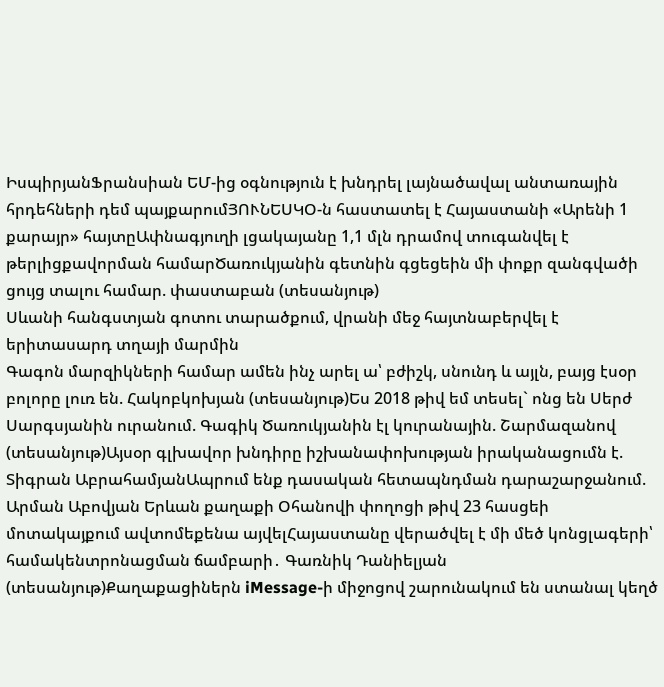ԻսպիրյանՖրանսիան ԵՄ-ից օգնություն է խնդրել լայնածավալ անտառային հրդեհների դեմ պայքարումՅՈՒՆԵՍԿՕ-ն հաստատել է Հայաստանի «Արենի 1 քարայր» հայտըԱփնագյուղի լցակայանը 1,1 մլն դրամով տուգանվել է թերլիցքավորման համարԾառուկյանին գետնին գցեցեին մի փոքր զանգվածի ցույց տալու համար. փաստաբան (տեսանյութ)
Սևանի հանգստյան գոտու տարածքում, վրանի մեջ հայտնաբերվել է երիտասարդ տղայի մարմին
Գագոն մարզիկների համար ամեն ինչ արել ա՝ բժիշկ, սնունդ և այլն, բայց էսօր բոլորը լուռ են. Հակոբկոխյան (տեսանյութ)Ես 2018 թիվ եմ տեսել` ոնց են Սերժ Սարգսյանին ուրանում. Գագիկ Ծառուկյանին էլ կուրանային. Շարմազանով (տեսանյութ)Այսօր գլխավոր խնդիրը իշխանափոխության իրականացումն է. Տիգրան ԱբրահամյանԱպրում ենք դասական հետապնդման դարաշարջանում. Արման Աբովյան Երևան քաղաքի Օհանովի փողոցի թիվ 23 հասցեի մոտակայքում ավտոմեքենա այվելՀայաստանը վերածվել է մի մեծ կոնցլագերի՝ համակենտրոնացման ճամբարի․ Գառնիկ Դանիելյան (տեսանյութ)Քաղաքացիներն iMessage-ի միջոցով շարունակում են ստանալ կեղծ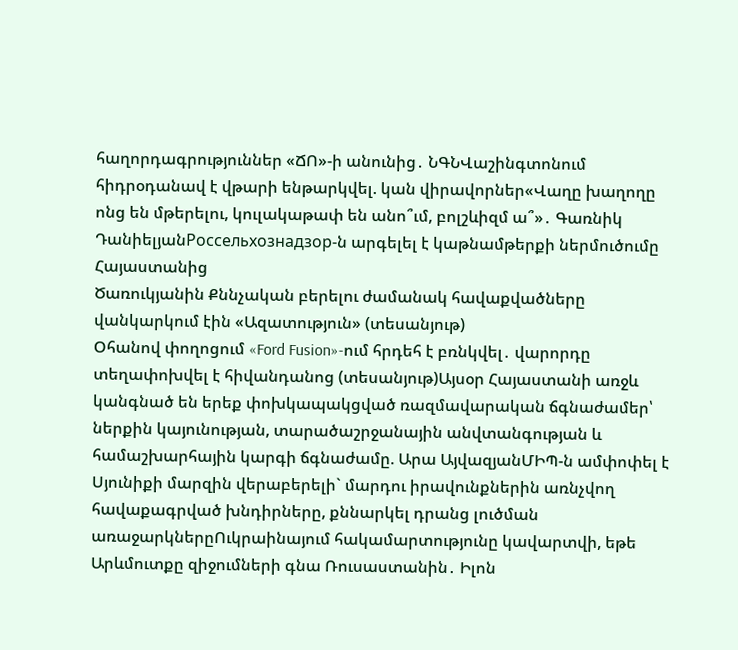հաղորդագրություններ «ՃՈ»-ի անունից․ ՆԳՆՎաշինգտոնում հիդրօդանավ է վթարի ենթարկվել. կան վիրավորներ«Վաղը խաղողը ոնց են մթերելու, կուլակաթափ են անո՞ւմ, բոլշևիզմ ա՞»․ Գառնիկ ԴանիելյանРоссельхознадзор-ն արգելել է կաթնամթերքի ներմուծումը Հայաստանից
Ծառուկյանին Քննչական բերելու ժամանակ հավաքվածները վանկարկում էին «Ազատություն» (տեսանյութ)
Օհանով փողոցում «Ford Fusion»-ում հրդեհ է բռնկվել․ վարորդը տեղափոխվել է հիվանդանոց (տեսանյութ)Այսօր Հայաստանի առջև կանգնած են երեք փոխկապակցված ռազմավարական ճգնաժամեր՝ ներքին կայունության, տարածաշրջանային անվտանգության և համաշխարհային կարգի ճգնաժամը. Արա ԱյվազյանՄԻՊ-ն ամփոփել է Սյունիքի մարզին վերաբերելի` մարդու իրավունքներին առնչվող հավաքագրված խնդիրները, քննարկել դրանց լուծման առաջարկներըՈւկրաինայում հակամարտությունը կավարտվի, եթե Արևմուտքը զիջումների գնա Ռուսաստանին․ Իլոն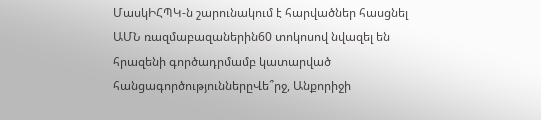ՄասկԻՀՊԿ-ն շարունակում է հարվածներ հասցնել ԱՄՆ ռազմաբազաներին60 տոկոսով նվազել են հրազենի գործադրմամբ կատարված հանցագործություններըՎե՞րջ, Անքորիջի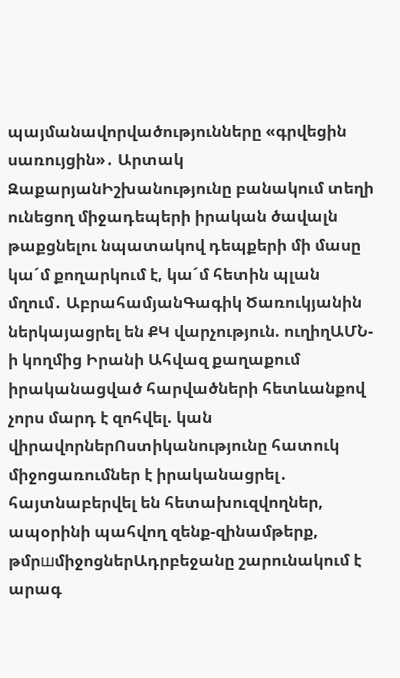պայմանավորվածությունները «գրվեցին սառույցին»․ Արտակ ԶաքարյանԻշխանությունը բանակում տեղի ունեցող միջադեպերի իրական ծավալն թաքցնելու նպատակով դեպքերի մի մասը կա´մ քողարկում է, կա´մ հետին պլան մղում․ ԱբրահամյանԳագիկ Ծառուկյանին ներկայացրել են ՔԿ վարչություն. ուղիղԱՄՆ-ի կողմից Իրանի Ահվազ քաղաքում իրականացված հարվածների հետևանքով չորս մարդ է զոհվել. կան վիրավորներՈստիկանությունը հատուկ միջոցառումներ է իրականացրել․ հայտնաբերվել են հետախուզվողներ, ապօրինի պահվող զենք-զինամթերք, թմրшմիջոցներԱդրբեջանը շարունակում է արագ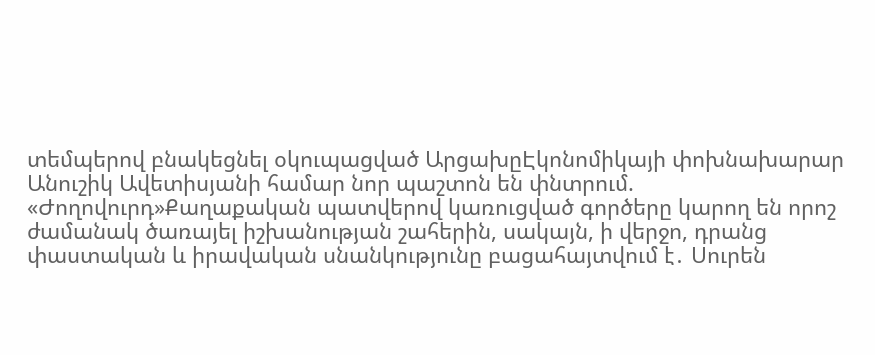տեմպերով բնակեցնել օկուպացված ԱրցախըԷկոնոմիկայի փոխնախարար Անուշիկ Ավետիսյանի համար նոր պաշտոն են փնտրում. «Ժողովուրդ»Քաղաքական պատվերով կառուցված գործերը կարող են որոշ ժամանակ ծառայել իշխանության շահերին, սակայն, ի վերջո, դրանց փաստական և իրավական սնանկությունը բացահայտվում է․ Սուրեն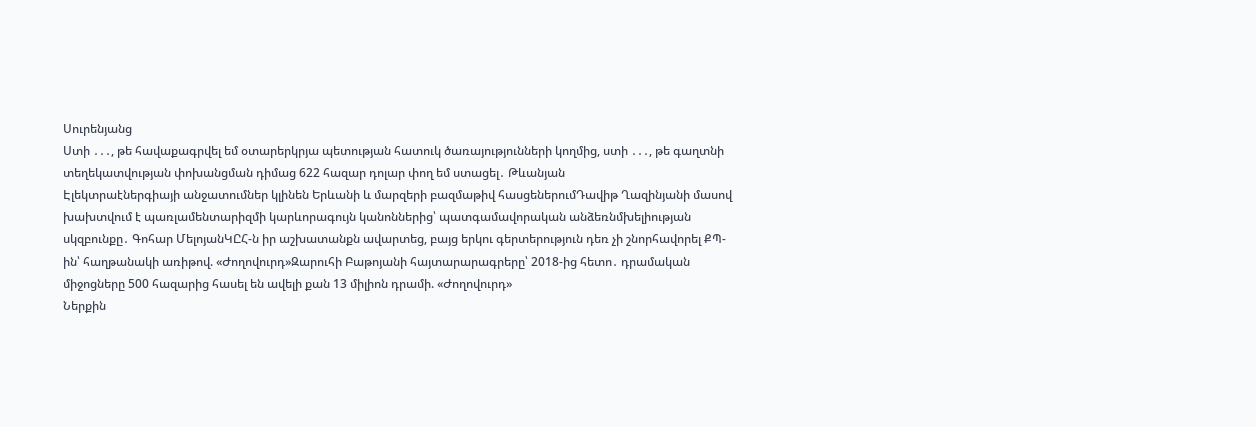Սուրենյանց
Ստի ․․․, թե հավաքագրվել եմ օտարերկրյա պետության հատուկ ծառայությունների կողմից, ստի ․․․, թե գաղտնի տեղեկատվության փոխանցման դիմաց 622 հազար դոլար փող եմ ստացել․ Թևանյան
Էլեկտրաէներգիայի անջատումներ կլինեն Երևանի և մարզերի բազմաթիվ հասցեներումԴավիթ Ղազինյանի մասով խախտվում է պառլամենտարիզմի կարևորագույն կանոններից՝ պատգամավորական անձեռնմխելիության սկզբունքը․ Գոհար ՄելոյանԿԸՀ-ն իր աշխատանքն ավարտեց, բայց երկու գերտերություն դեռ չի շնորհավորել ՔՊ-ին՝ հաղթանակի առիթով. «Ժողովուրդ»Զարուհի Բաթոյանի հայտարարագրերը՝ 2018-ից հետո․ դրամական միջոցները 500 հազարից հասել են ավելի քան 13 միլիոն դրամի. «Ժողովուրդ»
Ներքին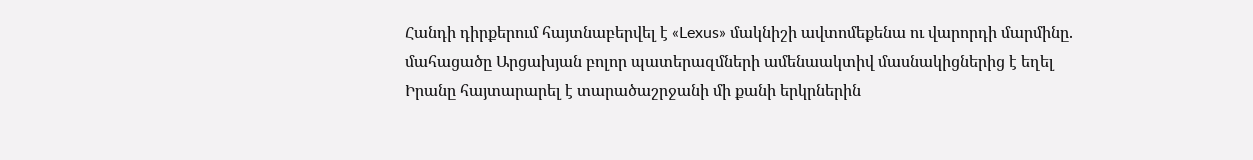Հանդի դիրքերում հայտնաբերվել է «Lexus» մակնիշի ավտոմեքենա ու վարորդի մարմինը. մահացածը Արցախյան բոլոր պատերազմների ամենաակտիվ մասնակիցներից է եղել
Իրանը հայտարարել է տարածաշրջանի մի քանի երկրներին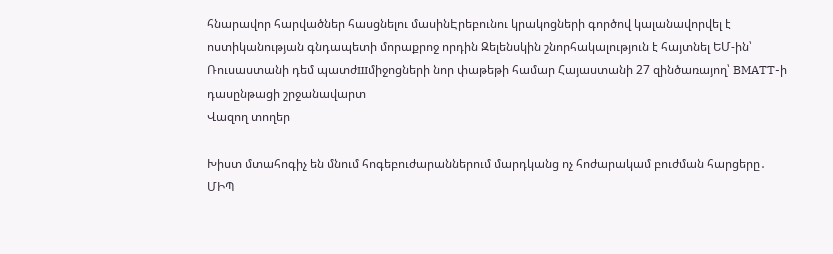հնարավոր հարվածներ հասցնելու մասինԷրեբունու կրակոցների գործով կալանավորվել է ոստիկանության գնդապետի մորաքրոջ որդին Զելենսկին շնորհակալություն է հայտնել ԵՄ-ին՝ Ռուսաստանի դեմ պատժшմիջոցների նոր փաթեթի համար Հայաստանի 27 զինծառայող՝ BMATT-ի դասընթացի շրջանավարտ
Վազող տողեր

Խիստ մտահոգիչ են մնում հոգեբուժարաններում մարդկանց ոչ հոժարակամ բուժման հարցերը․ ՄԻՊ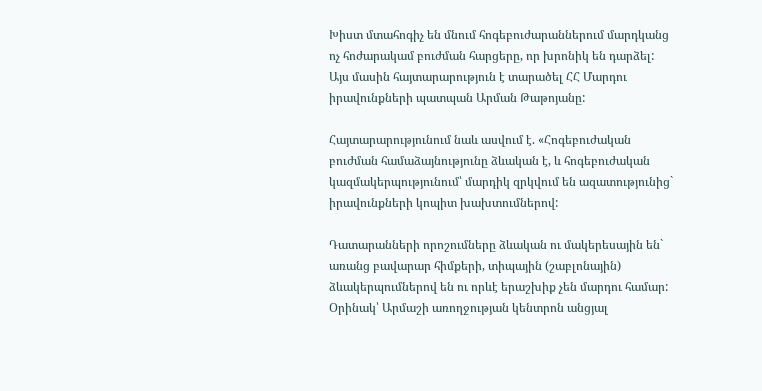Խիստ մտահոգիչ են մնում հոգեբուժարաններում մարդկանց ոչ հոժարակամ բուժման հարցերը, որ խրոնիկ են դարձել: Այս մասին հայտարարություն է տարածել ՀՀ Մարդու իրավունքների պատպան Արման Թաթոյանը:

Հայտարարությունում նաև ասվում է. «Հոգեբուժական բուժման համաձայնությունը ձևական է, և հոգեբուժական կազմակերպությունում՝ մարդիկ զրկվում են ազատությունից` իրավունքների կոպիտ խախտումներով:

Դատարանների որոշումները ձևական ու մակերեսային են` առանց բավարար հիմքերի, տիպային (շաբլոնային) ձևակերպումներով են ու որևէ երաշխիք չեն մարդու համար: Օրինակ՝ Արմաշի առողջության կենտրոն անցյալ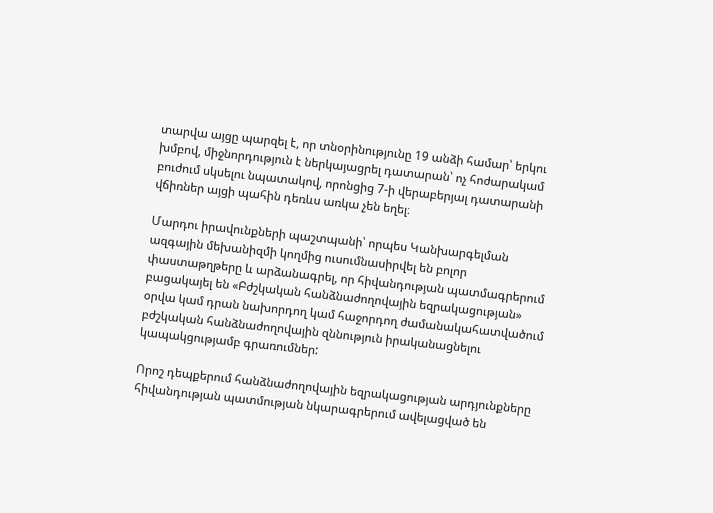տարվա այցը պարզել է, որ տնօրինությունը 19 անձի համար՝ երկու խմբով, միջնորդություն է ներկայացրել դատարան՝ ոչ հոժարակամ բուժում սկսելու նպատակով, որոնցից 7-ի վերաբերյալ դատարանի վճիռներ այցի պահին դեռևս առկա չեն եղել։

Մարդու իրավունքների պաշտպանի՝ որպես Կանխարգելման ազգային մեխանիզմի կողմից ուսումնասիրվել են բոլոր փաստաթղթերը և արձանագրել, որ հիվանդության պատմագրերում բացակայել են «Բժշկական հանձնաժողովային եզրակացության» օրվա կամ դրան նախորդող կամ հաջորդող ժամանակահատվածում բժշկական հանձնաժողովային զննություն իրականացնելու կապակցությամբ գրառումներ:

Որոշ դեպքերում հանձնաժողովային եզրակացության արդյունքները հիվանդության պատմության նկարագրերում ավելացված են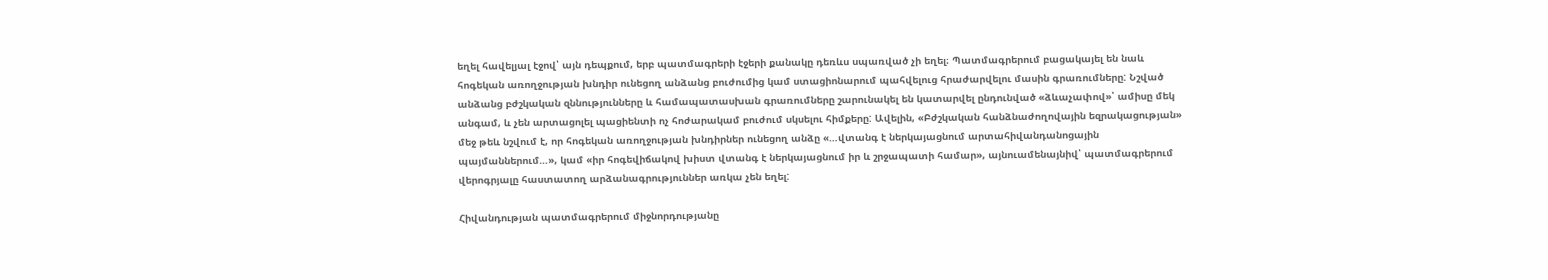եղել հավելյալ էջով՝ այն դեպքում, երբ պատմագրերի էջերի քանակը դեռևս սպառված չի եղել։ Պատմագրերում բացակայել են նաև հոգեկան առողջության խնդիր ունեցող անձանց բուժումից կամ ստացիոնարում պահվելուց հրաժարվելու մասին գրառումները: Նշված անձանց բժշկական զննությունները և համապատասխան գրառումները շարունակել են կատարվել ընդունված «ձևաչափով»՝ ամիսը մեկ անգամ, և չեն արտացոլել պացիենտի ոչ հոժարակամ բուժում սկսելու հիմքերը: Ավելին, «Բժշկական հանձնաժողովային եզրակացության» մեջ թեև նշվում է, որ հոգեկան առողջության խնդիրներ ունեցող անձը «…վտանգ է ներկայացնում արտահիվանդանոցային պայմաններում…», կամ «իր հոգեվիճակով խիստ վտանգ է ներկայացնում իր և շրջապատի համար», այնուամենայնիվ՝ պատմագրերում վերոգրյալը հաստատող արձանագրություններ առկա չեն եղել:

Հիվանդության պատմագրերում միջնորդությանը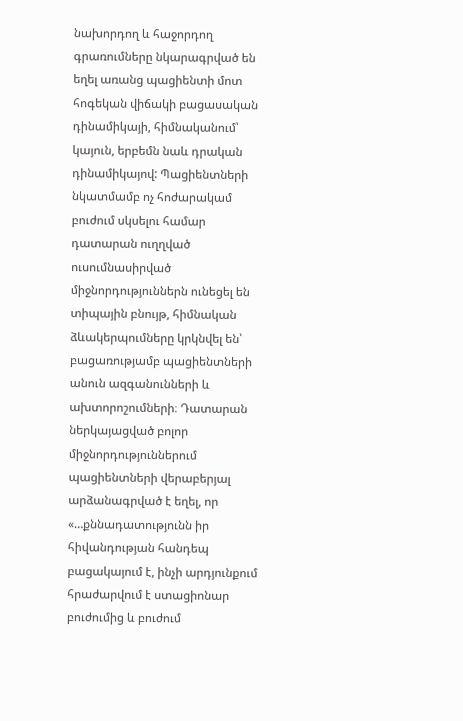նախորդող և հաջորդող գրառումները նկարագրված են եղել առանց պացիենտի մոտ հոգեկան վիճակի բացասական դինամիկայի, հիմնականում՝ կայուն, երբեմն նաև դրական դինամիկայով: Պացիենտների նկատմամբ ոչ հոժարակամ բուժում սկսելու համար դատարան ուղղված ուսումնասիրված միջնորդություններն ունեցել են տիպային բնույթ, հիմնական ձևակերպումները կրկնվել են՝ բացառությամբ պացիենտների անուն ազգանունների և ախտորոշումների։ Դատարան ներկայացված բոլոր միջնորդություններում պացիենտների վերաբերյալ արձանագրված է եղել, որ «…քննադատությունն իր հիվանդության հանդեպ բացակայում է, ինչի արդյունքում հրաժարվում է ստացիոնար բուժումից և բուժում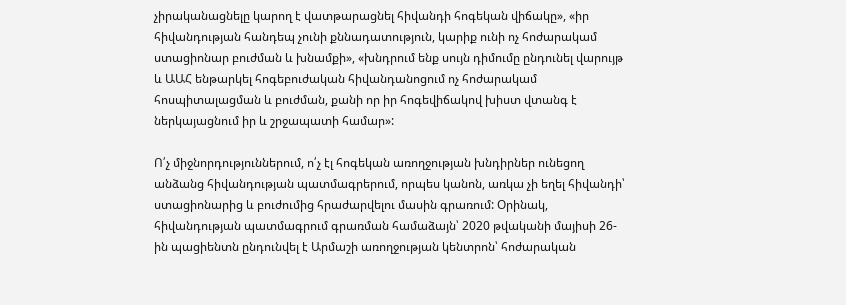չիրականացնելը կարող է վատթարացնել հիվանդի հոգեկան վիճակը», «իր հիվանդության հանդեպ չունի քննադատություն, կարիք ունի ոչ հոժարակամ ստացիոնար բուժման և խնամքի», «խնդրում ենք սույն դիմումը ընդունել վարույթ և ԱԱՀ ենթարկել հոգեբուժական հիվանդանոցում ոչ հոժարակամ հոսպիտալացման և բուժման, քանի որ իր հոգեվիճակով խիստ վտանգ է ներկայացնում իր և շրջապատի համար»:

Ո՛չ միջնորդություններում, ո՛չ էլ հոգեկան առողջության խնդիրներ ունեցող անձանց հիվանդության պատմագրերում, որպես կանոն, առկա չի եղել հիվանդի՝ ստացիոնարից և բուժումից հրաժարվելու մասին գրառում: Օրինակ, հիվանդության պատմագրում գրառման համաձայն՝ 2020 թվականի մայիսի 26-ին պացիենտն ընդունվել է Արմաշի առողջության կենտրոն՝ հոժարական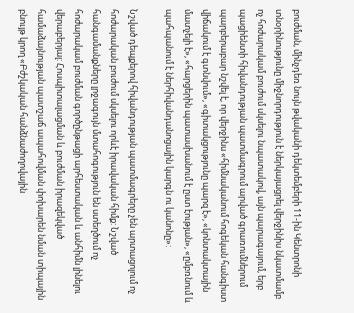բուժման, մինչդեռ նույն թվականի դեկտեմբերի 11-ին Կենտրոնի տնօրինությունը միջնորդություն է ներկայացրել վերջինիս նկատմամբ ոչ հոժարակամ բուժում սկսելու նպատակով, այն պարագայում, երբ պացիենտի հիվանդության պատմագրում արված գրառումներում պարբերաբար նշվել է, որ վերջինս «հիմնականում հոգեկան հանգիստ վիճակում է գտնվում», «գիտակցությունը պարզ է», «կոնտակտային մատչելի է», «հարցերին պատասխանում է ըստ էության», «ըմբռնում և պահպանում է ներհիվանդանոցային կարգն ու կանոնը»:

Նշված դեպքերով հիվանդության պատմագրերը չեն արտացոլում ոչ հոժարական բուժում սկսելու որևէ իրավական հիմք: Նշված հանգամանքները լրջագույն մտահոգություն են ստեղծում ոչ հոժարակամ բուժման գործընթացի արհեստական և անհիմն լինելու վերաբերյալ: Հոսպիտալացման և բուժման իրազեկված համաձայնության պատշաճ ապահովման փոխարեն նման տիպային բնույթ կրող «Բժշկական հանձնաժողովային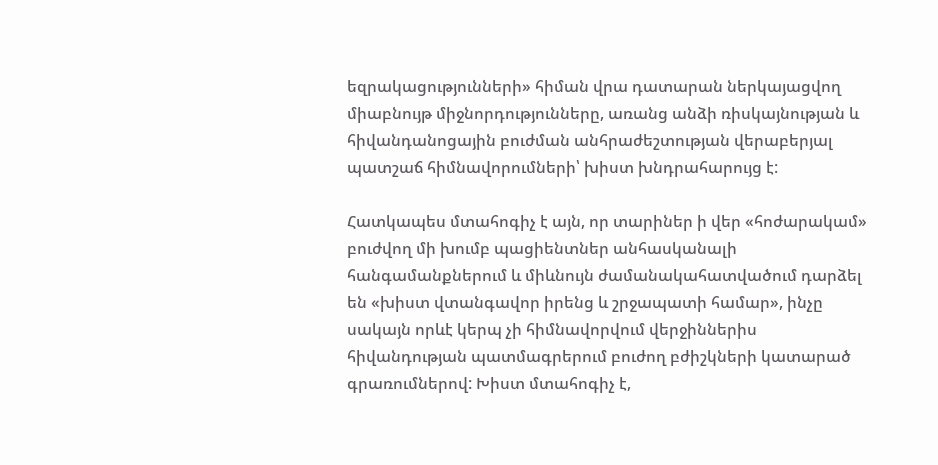եզրակացությունների» հիման վրա դատարան ներկայացվող միաբնույթ միջնորդությունները, առանց անձի ռիսկայնության և հիվանդանոցային բուժման անհրաժեշտության վերաբերյալ պատշաճ հիմնավորումների՝ խիստ խնդրահարույց է:

Հատկապես մտահոգիչ է այն, որ տարիներ ի վեր «հոժարակամ» բուժվող մի խումբ պացիենտներ անհասկանալի հանգամանքներում և միևնույն ժամանակահատվածում դարձել են «խիստ վտանգավոր իրենց և շրջապատի համար», ինչը սակայն որևէ կերպ չի հիմնավորվում վերջիններիս հիվանդության պատմագրերում բուժող բժիշկների կատարած գրառումներով: Խիստ մտահոգիչ է,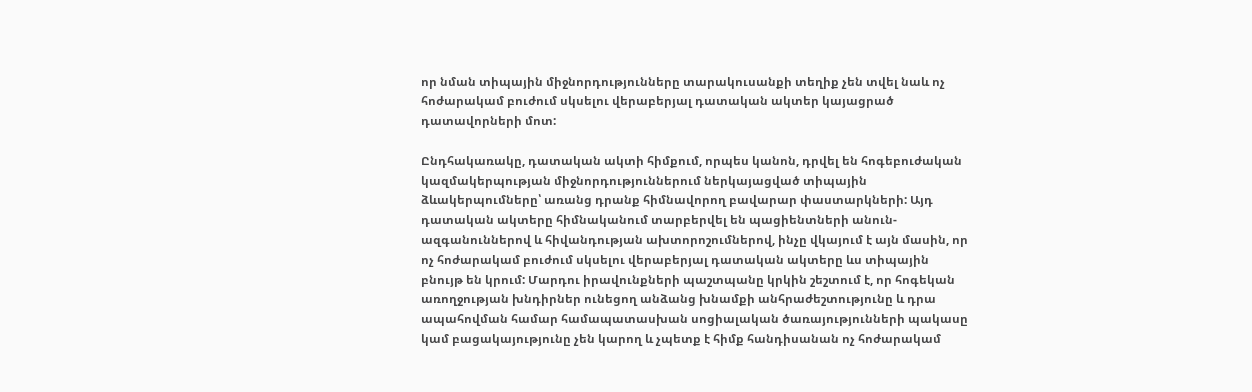որ նման տիպային միջնորդությունները տարակուսանքի տեղիք չեն տվել նաև ոչ հոժարակամ բուժում սկսելու վերաբերյալ դատական ակտեր կայացրած դատավորների մոտ:

Ընդհակառակը, դատական ակտի հիմքում, որպես կանոն, դրվել են հոգեբուժական կազմակերպության միջնորդություններում ներկայացված տիպային ձևակերպումները՝ առանց դրանք հիմնավորող բավարար փաստարկների: Այդ դատական ակտերը հիմնականում տարբերվել են պացիենտների անուն-ազգանուններով և հիվանդության ախտորոշումներով, ինչը վկայում է այն մասին, որ ոչ հոժարակամ բուժում սկսելու վերաբերյալ դատական ակտերը ևս տիպային բնույթ են կրում: Մարդու իրավունքների պաշտպանը կրկին շեշտում է, որ հոգեկան առողջության խնդիրներ ունեցող անձանց խնամքի անհրաժեշտությունը և դրա ապահովման համար համապատասխան սոցիալական ծառայությունների պակասը կամ բացակայությունը չեն կարող և չպետք է հիմք հանդիսանան ոչ հոժարակամ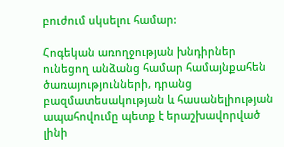բուժում սկսելու համար:

Հոգեկան առողջության խնդիրներ ունեցող անձանց համար համայնքահեն ծառայությունների, դրանց բազմատեսակության և հասանելիության ապահովումը պետք է երաշխավորված լինի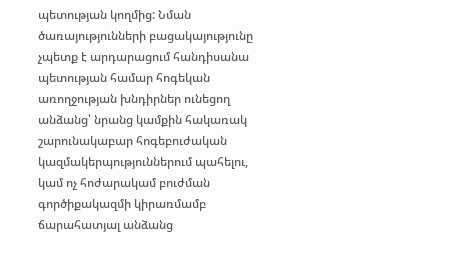պետության կողմից: Նման ծառայությունների բացակայությունը չպետք է արդարացում հանդիսանա պետության համար հոգեկան առողջության խնդիրներ ունեցող անձանց՝ նրանց կամքին հակառակ շարունակաբար հոգեբուժական կազմակերպություններում պահելու, կամ ոչ հոժարակամ բուժման գործիքակազմի կիրառմամբ ճարահատյալ անձանց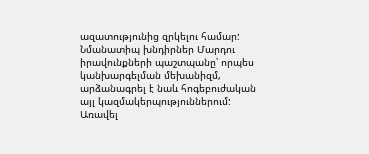ազատությունից զրկելու համար: Նմանատիպ խնդիրներ Մարդու իրավունքների պաշտպանը՝ որպես կանխարգելման մեխանիզմ, արձանագրել է նաև հոգեբուժական այլ կազմակերպություններում: Առավել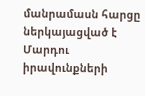մանրամասն հարցը ներկայացված է Մարդու իրավունքների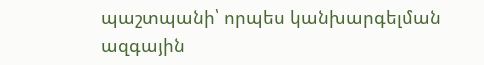պաշտպանի՝ որպես կանխարգելման ազգային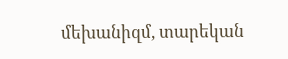մեխանիզմ, տարեկան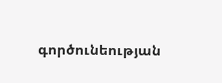գործունեության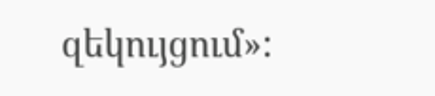զեկույցում»: